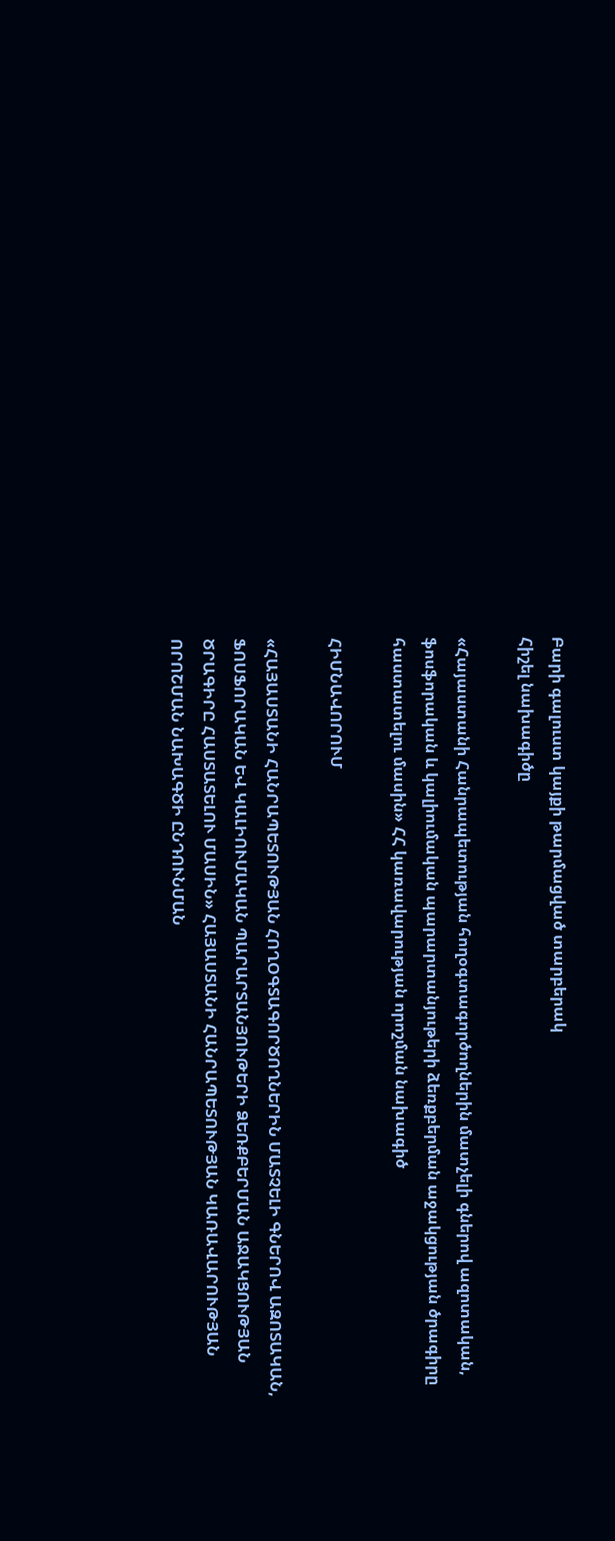Բարի գալուստ կայքի թարմացված տարբերակ
Հիշել նախագիծը

«Հայաստանի Հանրապետության հողօգտագործողներին մատչելի գներով ազոտական, ֆոսֆորական և կալիումական պարարտանյութերի ձեռքբերման աջակցության ծրագիրը հաստատելու մասին» ՀՀ կառավարության որոշման նախագիծ

ՀԻՄՆԱՎՈՐՈՒՄ

«ՀԱՅԱՍՏԱՆԻ ՀԱՆՐԱՊԵՏՈՒԹՅԱՆ ՀՈՂՕԳՏԱԳՈՐԾՈՂՆԵՐԻՆ ՄԱՏՉԵԼԻ ԳՆԵՐՈՎ ԱԶՈՏԱԿԱՆ, ՖՈՍՖՈՐԱԿԱՆ ԵՎ ԿԱԼԻՈՒՄԱԿԱՆ ՊԱՐԱՐՏԱՆՅՈՒԹԵՐԻ ՁԵՌՔԲԵՐՄԱՆ ԱՋԱԿՑՈՒԹՅԱՆ ԾՐԱԳԻՐԸ ՀԱՍՏԱՏԵԼՈՒ ՄԱՍԻՆ» ՀԱՅԱՍՏԱՆԻ ՀԱՆՐԱՊԵՏՈՒԹՅԱՆ ԿԱՌԱՎԱՐՈՒԹՅԱՆ ՈՐՈՇՄԱՆ ՆԱԽԱԳԾԻ ԸՆԴՈՒՆՄԱՆ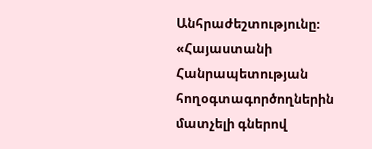Անհրաժեշտությունը։ «Հայաստանի Հանրապետության հողօգտագործողներին մատչելի գներով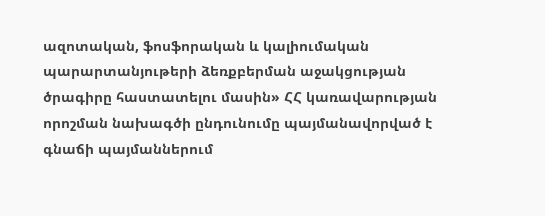ազոտական, ֆոսֆորական և կալիումական պարարտանյութերի ձեռքբերման աջակցության ծրագիրը հաստատելու մասին» ՀՀ կառավարության որոշման նախագծի ընդունումը պայմանավորված է գնաճի պայմաններում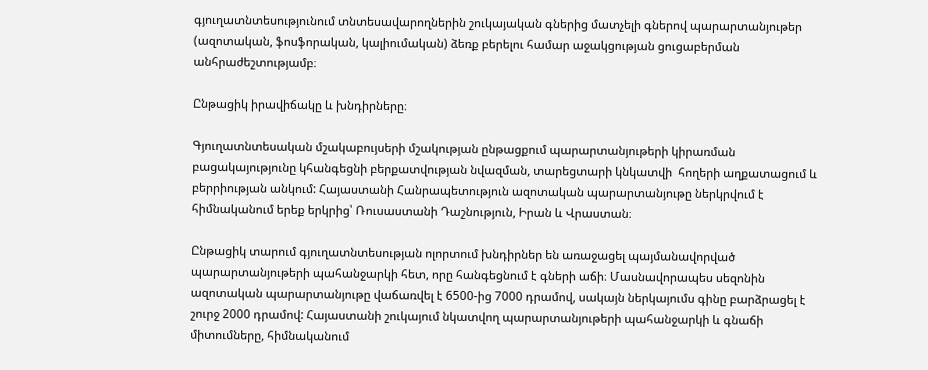գյուղատնտեսությունում տնտեսավարողներին շուկայական գներից մատչելի գներով պարարտանյութեր (ազոտական, ֆոսֆորական, կալիումական) ձեռք բերելու համար աջակցության ցուցաբերման անհրաժեշտությամբ։

Ընթացիկ իրավիճակը և խնդիրները։

Գյուղատնտեսական մշակաբույսերի մշակության ընթացքում պարարտանյութերի կիրառման բացակայությունը կհանգեցնի բերքատվության նվազման, տարեցտարի կնկատվի  հողերի աղքատացում և բերրիության անկում: Հայաստանի Հանրապետություն ազոտական պարարտանյութը ներկրվում է հիմնականում երեք երկրից՝ Ռուսաստանի Դաշնություն, Իրան և Վրաստան։

Ընթացիկ տարում գյուղատնտեսության ոլորտում խնդիրներ են առաջացել պայմանավորված պարարտանյութերի պահանջարկի հետ, որը հանգեցնում է գների աճի։ Մասնավորապես սեզոնին ազոտական պարարտանյութը վաճառվել է 6500-ից 7000 դրամով, սակայն ներկայումս գինը բարձրացել է շուրջ 2000 դրամով: Հայաստանի շուկայում նկատվող պարարտանյութերի պահանջարկի և գնաճի միտումները, հիմնականում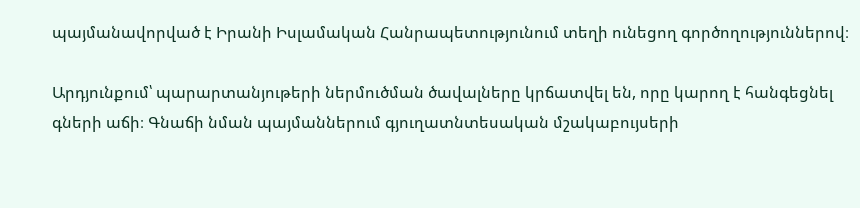պայմանավորված է Իրանի Իսլամական Հանրապետությունում տեղի ունեցող գործողություններով։

Արդյունքում՝ պարարտանյութերի ներմուծման ծավալները կրճատվել են, որը կարող է հանգեցնել գների աճի։ Գնաճի նման պայմաններում գյուղատնտեսական մշակաբույսերի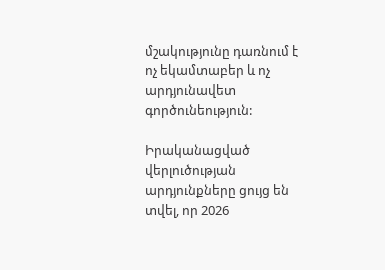մշակությունը դառնում է ոչ եկամտաբեր և ոչ արդյունավետ գործունեություն:

Իրականացված վերլուծության արդյունքները ցույց են տվել, որ 2026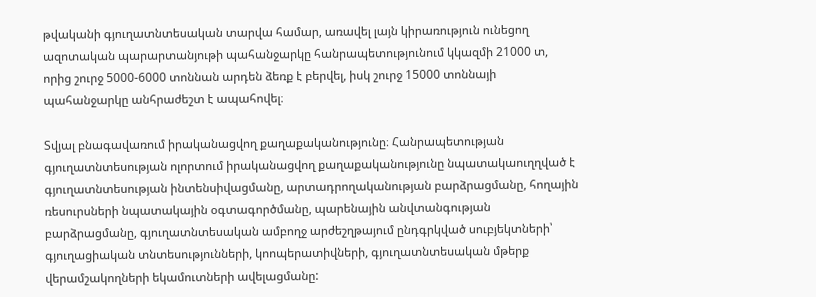թվականի գյուղատնտեսական տարվա համար, առավել լայն կիրառություն ունեցող ազոտական պարարտանյութի պահանջարկը հանրապետությունում կկազմի 21000 տ, որից շուրջ 5000-6000 տոննան արդեն ձեռք է բերվել, իսկ շուրջ 15000 տոննայի պահանջարկը անհրաժեշտ է ապահովել։

Տվյալ բնագավառում իրականացվող քաղաքականությունը։ Հանրապետության գյուղատնտեսության ոլորտում իրականացվող քաղաքականությունը նպատակաուղղված է գյուղատնտեսության ինտենսիվացմանը, արտադրողականության բարձրացմանը, հողային ռեսուրսների նպատակային օգտագործմանը, պարենային անվտանգության բարձրացմանը, գյուղատնտեսական ամբողջ արժեշղթայում ընդգրկված սուբյեկտների՝ գյուղացիական տնտեսությունների, կոոպերատիվների, գյուղատնտեսական մթերք վերամշակողների եկամուտների ավելացմանը: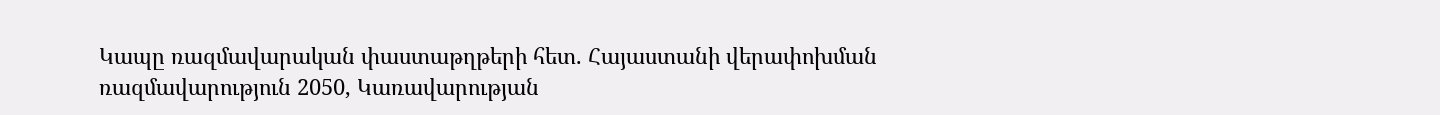Կապը ռազմավարական փաստաթղթերի հետ. Հայաստանի վերափոխման ռազմավարություն 2050, Կառավարության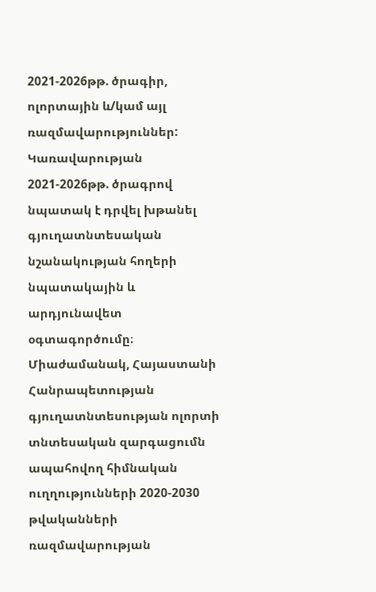2021-2026թթ. ծրագիր, ոլորտային և/կամ այլ ռազմավարություններ: Կառավարության 2021-2026թթ. ծրագրով նպատակ է դրվել խթանել գյուղատնտեսական նշանակության հողերի նպատակային և արդյունավետ օգտագործումը։ Միաժամանակ, Հայաստանի Հանրապետության գյուղատնտեսության ոլորտի տնտեսական զարգացումն ապահովող հիմնական ուղղությունների 2020-2030 թվականների ռազմավարության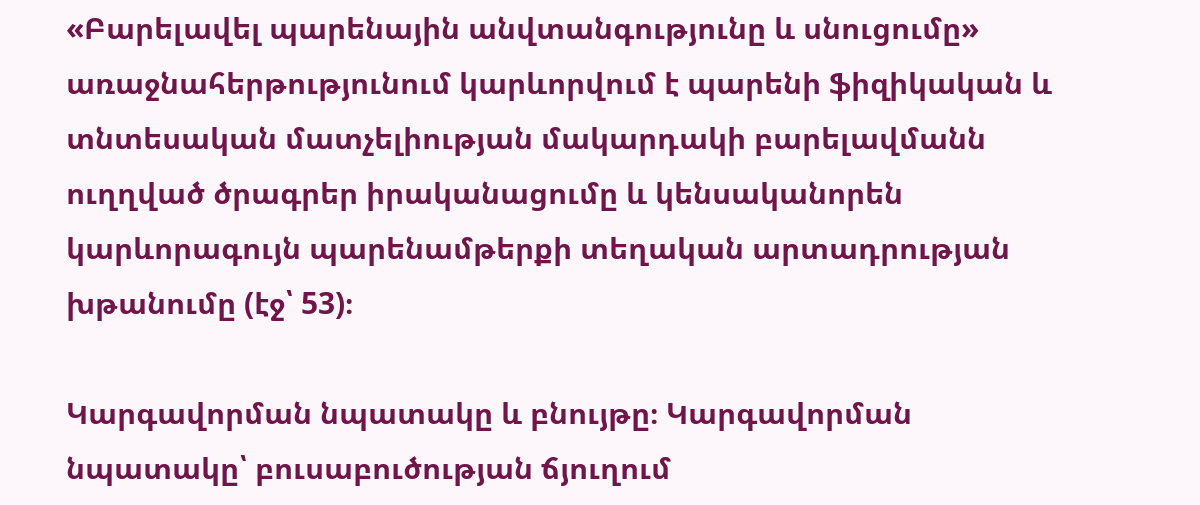«Բարելավել պարենային անվտանգությունը և սնուցումը» առաջնահերթությունում կարևորվում է պարենի ֆիզիկական և տնտեսական մատչելիության մակարդակի բարելավմանն ուղղված ծրագրեր իրականացումը և կենսականորեն կարևորագույն պարենամթերքի տեղական արտադրության խթանումը (էջ՝ 53)։

Կարգավորման նպատակը և բնույթը։ Կարգավորման նպատակը՝ բուսաբուծության ճյուղում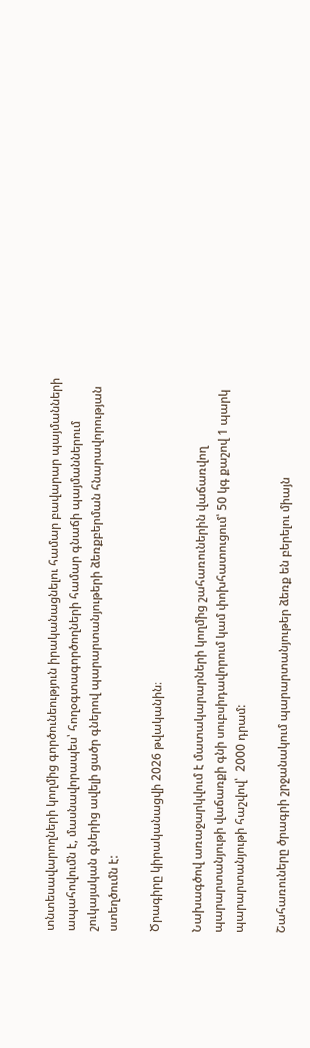տնտեսավարողների կողմից գործունեություն իրականացնելու համար բավարար պայմանների ապահովումն է, մասնավորապես՝ հողօգտագործողների համար գնաճի պայմաններում շուկայական գներից ավելի ցածր գներով պարարտանյութերի ձեռքբերման հնարավորության ստեղծումն է:

Ծրագիրը կիրականացվի 2026 թվականին։

Նախագծով առաջարկվում է մատակարարների կողմից շահառուներին վաճառվող պարարտանյութի վաճառքի գնի սուբսիդավորում կամ փոխհատուցում՝ 50 կգ քաշով 1 պարկ պարարտանյութի հաշվով՝  2000 դրամ:

Շահառուները ծրագրի շրջանակում պարարտանյութեր ձեռք են բերելու միայն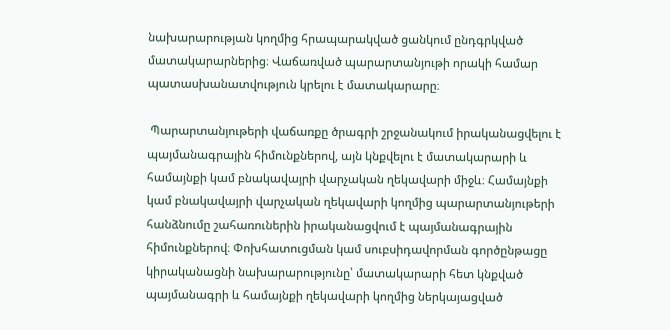նախարարության կողմից հրապարակված ցանկում ընդգրկված մատակարարներից։ Վաճառված պարարտանյութի որակի համար պատասխանատվություն կրելու է մատակարարը։

 Պարարտանյութերի վաճառքը ծրագրի շրջանակում իրականացվելու է պայմանագրային հիմունքներով, այն կնքվելու է մատակարարի և համայնքի կամ բնակավայրի վարչական ղեկավարի միջև։ Համայնքի կամ բնակավայրի վարչական ղեկավարի կողմից պարարտանյութերի հանձնումը շահառուներին իրականացվում է պայմանագրային հիմունքներով։ Փոխհատուցման կամ սուբսիդավորման գործընթացը կիրականացնի նախարարությունը՝ մատակարարի հետ կնքված պայմանագրի և համայնքի ղեկավարի կողմից ներկայացված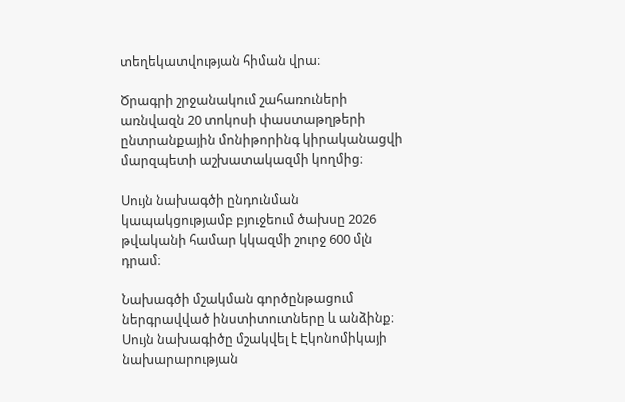տեղեկատվության հիման վրա։

Ծրագրի շրջանակում շահառուների առնվազն 20 տոկոսի փաստաթղթերի ընտրանքային մոնիթորինգ կիրականացվի մարզպետի աշխատակազմի կողմից։

Սույն նախագծի ընդունման կապակցությամբ բյուջեում ծախսը 2026 թվականի համար կկազմի շուրջ 600 մլն դրամ։

Նախագծի մշակման գործընթացում ներգրավված ինստիտուտները և անձինք։ Սույն նախագիծը մշակվել է Էկոնոմիկայի նախարարության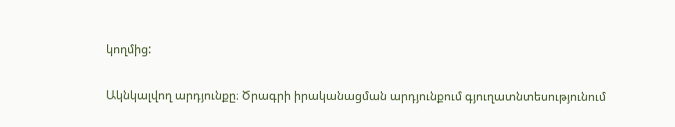կողմից:

Ակնկալվող արդյունքը։ Ծրագրի իրականացման արդյունքում գյուղատնտեսությունում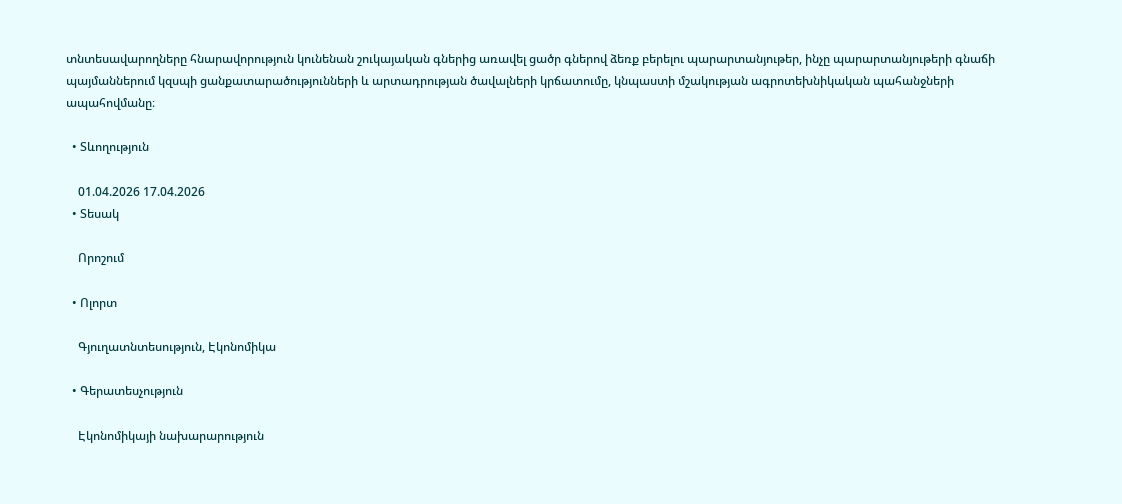տնտեսավարողները հնարավորություն կունենան շուկայական գներից առավել ցածր գներով ձեռք բերելու պարարտանյութեր, ինչը պարարտանյութերի գնաճի պայմաններում կզսպի ցանքատարածությունների և արտադրության ծավալների կրճատումը, կնպաստի մշակության ագրոտեխնիկական պահանջների ապահովմանը։

  • Տևողություն

    01.04.2026 17.04.2026
  • Տեսակ

    Որոշում

  • Ոլորտ

    Գյուղատնտեսություն, Էկոնոմիկա

  • Գերատեսչություն

    Էկոնոմիկայի նախարարություն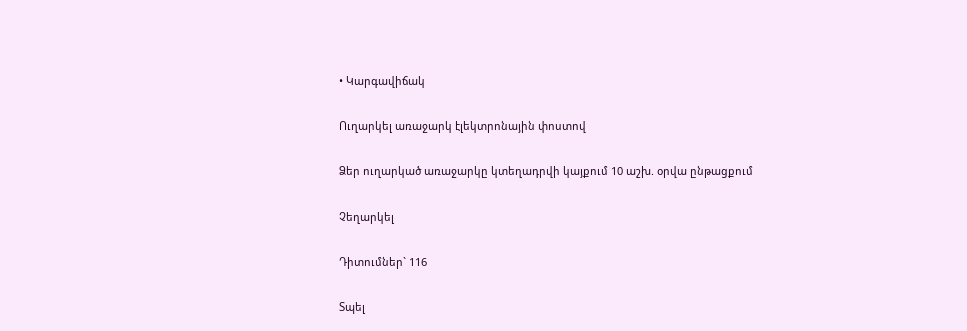• Կարգավիճակ

Ուղարկել առաջարկ էլեկտրոնային փոստով

Ձեր ուղարկած առաջարկը կտեղադրվի կայքում 10 աշխ. օրվա ընթացքում

Չեղարկել

Դիտումներ` 116

Տպել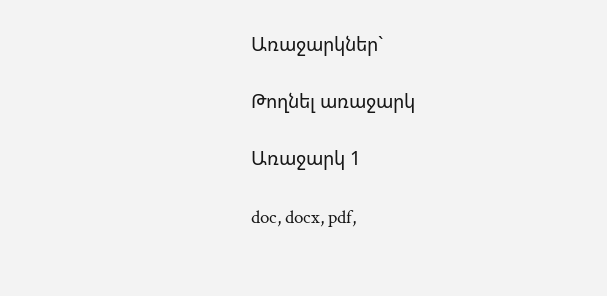Առաջարկներ`

Թողնել առաջարկ

Առաջարկ 1

doc, docx, pdf,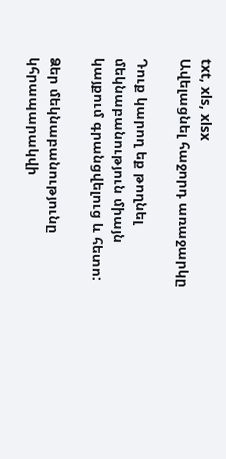txt, xls, xlsx
Ավելացնել հաջորդ առաջարկը

Դուք կարող եք թողնել մեկնաբանություն միայն կայքում գրանցվելուց և հետո:

Ձեր մեկնաբանությունը կհրապարակվի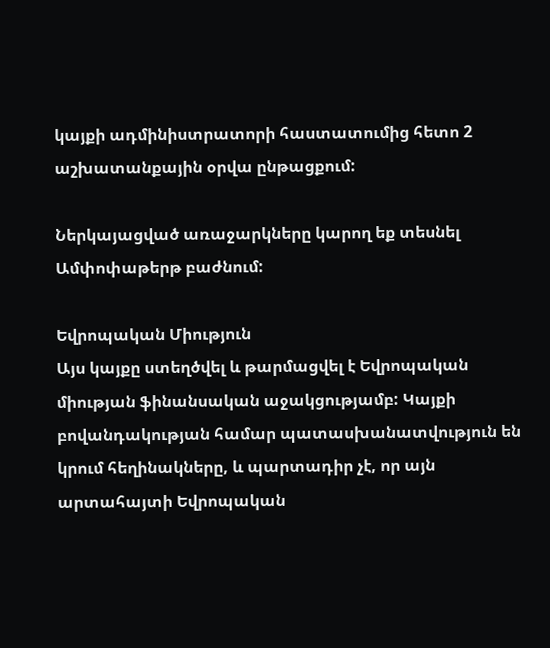կայքի ադմինիստրատորի հաստատումից հետո 2 աշխատանքային օրվա ընթացքում:

Ներկայացված առաջարկները կարող եք տեսնել Ամփոփաթերթ բաժնում:

Եվրոպական Միություն
Այս կայքը ստեղծվել և թարմացվել է Եվրոպական միության ֆինանսական աջակցությամբ: Կայքի բովանդակության համար պատասխանատվություն են կրում հեղինակները, և պարտադիր չէ, որ այն արտահայտի Եվրոպական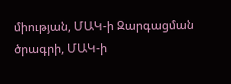միության, ՄԱԿ-ի Զարգացման ծրագրի, ՄԱԿ-ի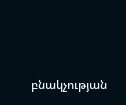բնակչության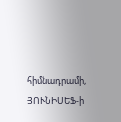հիմնադրամի, ՅՈՒՆԻՍԵՖ-ի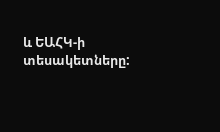և ԵԱՀԿ-ի տեսակետները: